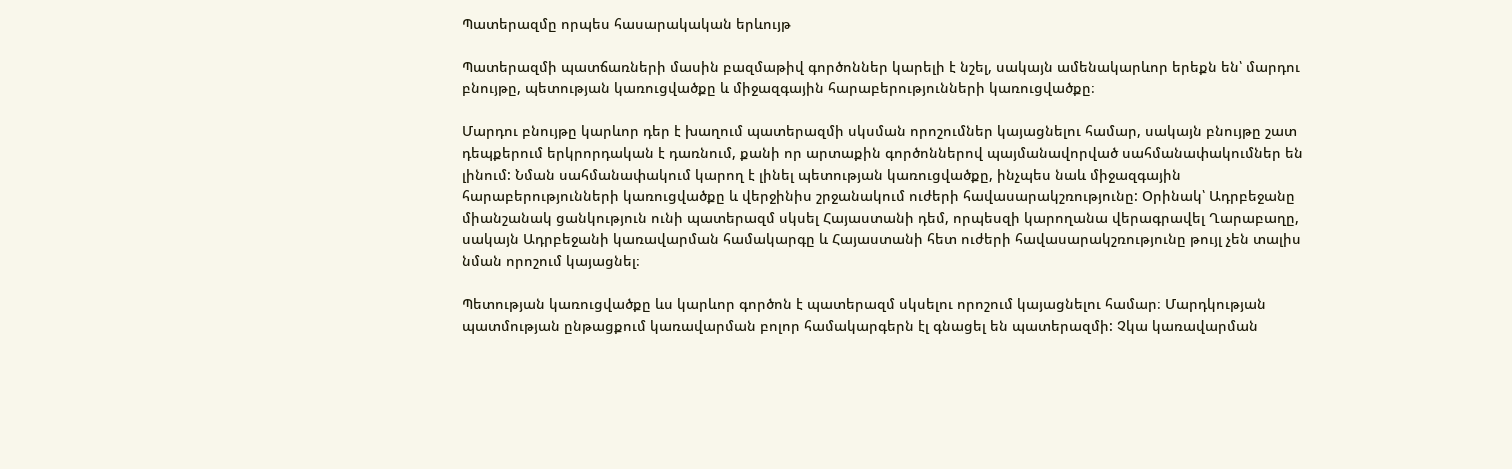Պատերազմը որպես հասարակական երևույթ

Պատերազմի պատճառների մասին բազմաթիվ գործոններ կարելի է նշել, սակայն ամենակարևոր երեքն են՝ մարդու բնույթը, պետության կառուցվածքը և միջազգային հարաբերությունների կառուցվածքը։

Մարդու բնույթը կարևոր դեր է խաղում պատերազմի սկսման որոշումներ կայացնելու համար, սակայն բնույթը շատ դեպքերում երկրորդական է դառնում, քանի որ արտաքին գործոններով պայմանավորված սահմանափակումներ են լինում: Նման սահմանափակում կարող է լինել պետության կառուցվածքը, ինչպես նաև միջազգային հարաբերությունների կառուցվածքը և վերջինիս շրջանակում ուժերի հավասարակշռությունը: Օրինակ՝ Ադրբեջանը միանշանակ ցանկություն ունի պատերազմ սկսել Հայաստանի դեմ, որպեսզի կարողանա վերագրավել Ղարաբաղը, սակայն Ադրբեջանի կառավարման համակարգը և Հայաստանի հետ ուժերի հավասարակշռությունը թույլ չեն տալիս նման որոշում կայացնել։

Պետության կառուցվածքը ևս կարևոր գործոն է պատերազմ սկսելու որոշում կայացնելու համար։ Մարդկության պատմության ընթացքում կառավարման բոլոր համակարգերն էլ գնացել են պատերազմի: Չկա կառավարման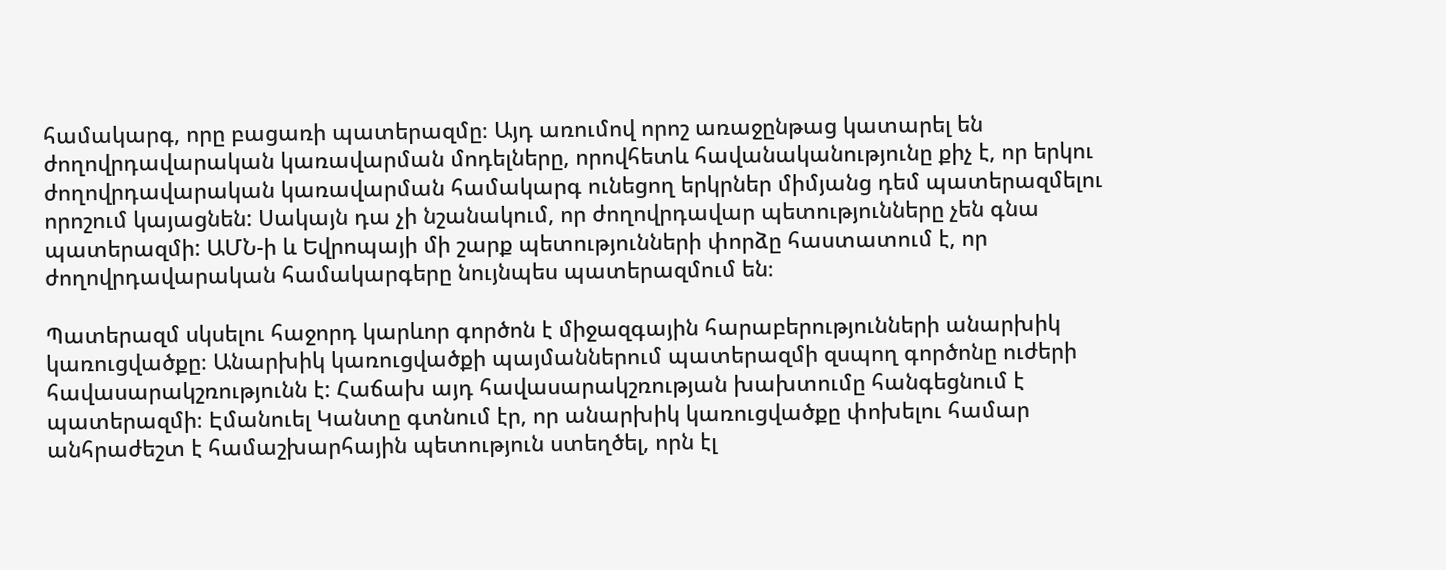համակարգ, որը բացառի պատերազմը։ Այդ առումով որոշ առաջընթաց կատարել են ժողովրդավարական կառավարման մոդելները, որովհետև հավանականությունը քիչ է, որ երկու ժողովրդավարական կառավարման համակարգ ունեցող երկրներ միմյանց դեմ պատերազմելու որոշում կայացնեն: Սակայն դա չի նշանակում, որ ժողովրդավար պետությունները չեն գնա պատերազմի: ԱՄՆ-ի և Եվրոպայի մի շարք պետությունների փորձը հաստատում է, որ ժողովրդավարական համակարգերը նույնպես պատերազմում են։

Պատերազմ սկսելու հաջորդ կարևոր գործոն է միջազգային հարաբերությունների անարխիկ կառուցվածքը։ Անարխիկ կառուցվածքի պայմաններում պատերազմի զսպող գործոնը ուժերի հավասարակշռությունն է: Հաճախ այդ հավասարակշռության խախտումը հանգեցնում է պատերազմի։ Էմանուել Կանտը գտնում էր, որ անարխիկ կառուցվածքը փոխելու համար անհրաժեշտ է համաշխարհային պետություն ստեղծել, որն էլ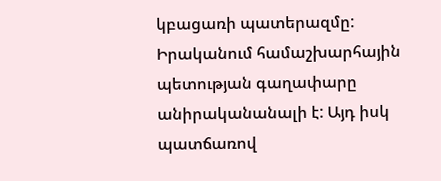կբացառի պատերազմը: Իրականում համաշխարհային պետության գաղափարը անիրականանալի է: Այդ իսկ պատճառով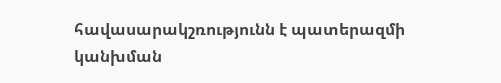հավասարակշռությունն է պատերազմի կանխման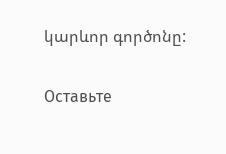կարևոր գործոնը:

Оставьте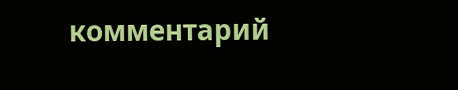комментарий